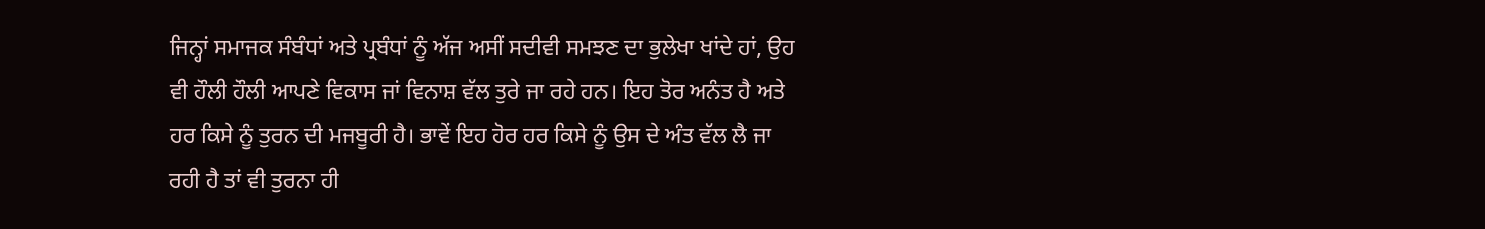ਜਿਨ੍ਹਾਂ ਸਮਾਜਕ ਸੰਬੰਧਾਂ ਅਤੇ ਪ੍ਰਬੰਧਾਂ ਨੂੰ ਅੱਜ ਅਸੀਂ ਸਦੀਵੀ ਸਮਝਣ ਦਾ ਭੁਲੇਖਾ ਖਾਂਦੇ ਹਾਂ, ਉਹ ਵੀ ਹੌਲੀ ਹੌਲੀ ਆਪਣੇ ਵਿਕਾਸ ਜਾਂ ਵਿਨਾਸ਼ ਵੱਲ ਤੁਰੇ ਜਾ ਰਹੇ ਹਨ। ਇਹ ਤੋਰ ਅਨੰਤ ਹੈ ਅਤੇ ਹਰ ਕਿਸੇ ਨੂੰ ਤੁਰਨ ਦੀ ਮਜਬੂਰੀ ਹੈ। ਭਾਵੇਂ ਇਹ ਹੋਰ ਹਰ ਕਿਸੇ ਨੂੰ ਉਸ ਦੇ ਅੰਤ ਵੱਲ ਲੈ ਜਾ ਰਹੀ ਹੈ ਤਾਂ ਵੀ ਤੁਰਨਾ ਹੀ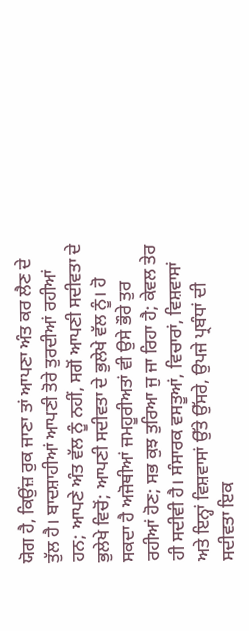ਯੋਗ ਹੈ, ਕਿਉਂਜ਼ ਰੁਕ ਜਾਣਾ ਤਾਂ ਆਪਣਾ ਅੰਤ ਕਰ ਲੈਣ ਦੇ ਤੁੱਲ ਹੈ। ਬਾਦਸ਼ਾਹੀਆਂ ਆਪਣੀ ਤੋਰੇ ਤੁਰਦੀਆਂ ਰਹੀਆਂ ਹਨ; ਆਪਣੇ ਅੰਤ ਵੱਲ ਨੂੰ ਨਹੀਂ, ਸਗੋਂ ਆਪਣੀ ਸਦੀਵਤਾ ਦੇ ਭੁਲੇਖੇ ਵਿਚੋਂ; ਆਪਣੀ ਸਦੀਵਤਾ ਦੇ ਭੁਲੇਖੇ ਵੱਲ ਨੂੰ। ਹੋ ਸਕਦਾ ਹੈ ਅਜੋਥੀਆਂ ਜਮਹੂਰੀਅਤਾਂ ਵੀ ਉਸੇ ਭੌਰੇ ਤੁਰ ਰਹੀਆਂ ਹੋਣ; ਸਭ ਕੁਝ ਤੁਰਿਆ ਜੁ ਜਾ ਰਿਹਾ ਹੈ; ਕੇਵਲ ਤੇਰ ਹੀ ਸਦੀਵੀ ਹੈ। ਸੰਸਾਰਕ ਵਸਤੂਆਂ, ਵਿਚਾਰਾਂ, ਵਿਸ਼ਵਾਸਾਂ ਅਤੇ ਇਨ੍ਹਾਂ ਵਿਸ਼ਵਾਸਾਂ ਉੱਤੇ ਉੱਸਰੇ, ਉਪਜੇ ਪ੍ਰਬੰਧਾਂ ਦੀ ਸਦੀਵਤਾ ਇਕ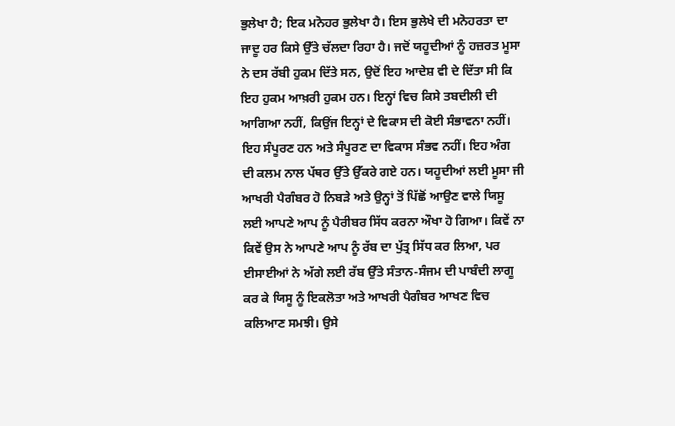ਭੁਲੇਖਾ ਹੈ; ਇਕ ਮਨੋਹਰ ਭੁਲੇਖਾ ਹੈ। ਇਸ ਭੁਲੇਖੇ ਦੀ ਮਨੋਹਰਤਾ ਦਾ ਜਾਦੂ ਹਰ ਕਿਸੇ ਉੱਤੇ ਚੱਲਦਾ ਰਿਹਾ ਹੈ। ਜਦੋਂ ਯਹੂਦੀਆਂ ਨੂੰ ਹਜ਼ਰਤ ਮੂਸਾ ਨੇ ਦਸ ਰੱਬੀ ਹੁਕਮ ਦਿੱਤੇ ਸਨ, ਉਦੋਂ ਇਹ ਆਦੇਸ਼ ਵੀ ਦੇ ਦਿੱਤਾ ਸੀ ਕਿ ਇਹ ਹੁਕਮ ਆਖ਼ਰੀ ਹੁਕਮ ਹਨ। ਇਨ੍ਹਾਂ ਵਿਚ ਕਿਸੇ ਤਬਦੀਲੀ ਦੀ ਆਗਿਆ ਨਹੀਂ, ਕਿਉਂਜ ਇਨ੍ਹਾਂ ਦੇ ਵਿਕਾਸ ਦੀ ਕੋਈ ਸੰਭਾਵਨਾ ਨਹੀਂ। ਇਹ ਸੰਪੂਰਣ ਹਨ ਅਤੇ ਸੰਪੂਰਣ ਦਾ ਵਿਕਾਸ ਸੰਭਵ ਨਹੀਂ। ਇਹ ਅੰਗ ਦੀ ਕਲਮ ਨਾਲ ਪੱਥਰ ਉੱਤੇ ਉੱਕਰੇ ਗਏ ਹਨ। ਯਹੂਦੀਆਂ ਲਈ ਮੂਸਾ ਜੀ ਆਖਰੀ ਪੈਗੰਬਰ ਹੋ ਨਿਬੜੇ ਅਤੇ ਉਨ੍ਹਾਂ ਤੋਂ ਪਿੱਛੋਂ ਆਉਣ ਵਾਲੇ ਯਿਸੂ ਲਈ ਆਪਣੇ ਆਪ ਨੂੰ ਪੈਰੀਬਰ ਸਿੱਧ ਕਰਨਾ ਔਖਾ ਹੋ ਗਿਆ। ਕਿਵੇਂ ਨਾ ਕਿਵੇਂ ਉਸ ਨੇ ਆਪਣੇ ਆਪ ਨੂੰ ਰੱਬ ਦਾ ਪੁੱਤ੍ਰ ਸਿੱਧ ਕਰ ਲਿਆ, ਪਰ ਈਸਾਈਆਂ ਨੇ ਅੱਗੇ ਲਈ ਰੱਬ ਉੱਤੇ ਸੰਤਾਨ-ਸੰਜਮ ਦੀ ਪਾਬੰਦੀ ਲਾਗੂ ਕਰ ਕੇ ਯਿਸੂ ਨੂੰ ਇਕਲੋਤਾ ਅਤੇ ਆਖਰੀ ਪੈਗੰਬਰ ਆਖਣ ਵਿਚ ਕਲਿਆਣ ਸਮਝੀ। ਉਸੇ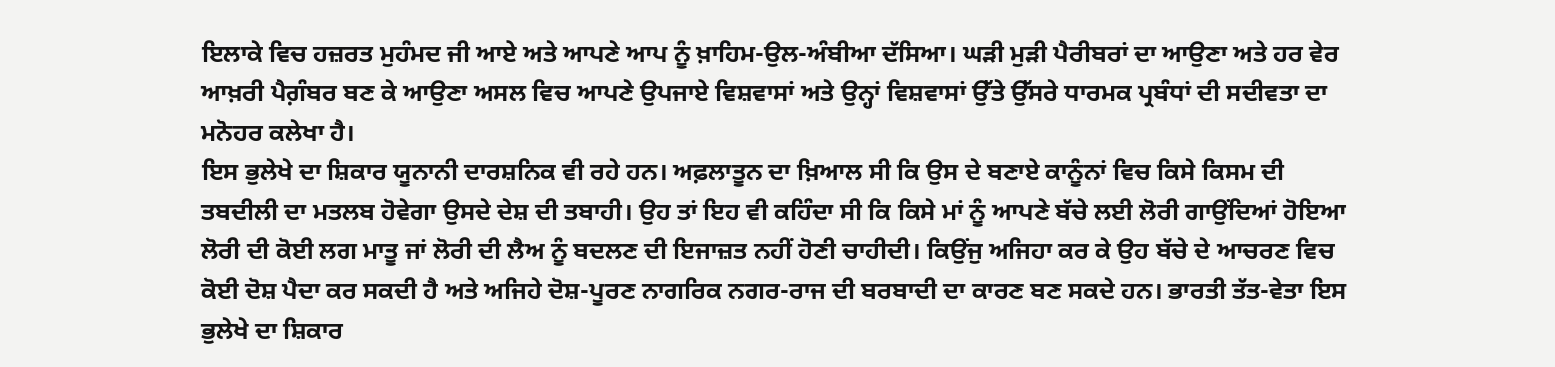ਇਲਾਕੇ ਵਿਚ ਹਜ਼ਰਤ ਮੁਹੰਮਦ ਜੀ ਆਏ ਅਤੇ ਆਪਣੇ ਆਪ ਨੂੰ ਖ਼ਾਹਿਮ-ਉਲ-ਅੰਬੀਆ ਦੱਸਿਆ। ਘੜੀ ਮੁੜੀ ਪੈਰੀਬਰਾਂ ਦਾ ਆਉਣਾ ਅਤੇ ਹਰ ਵੇਰ ਆਖ਼ਰੀ ਪੈਗ਼ੰਬਰ ਬਣ ਕੇ ਆਉਣਾ ਅਸਲ ਵਿਚ ਆਪਣੇ ਉਪਜਾਏ ਵਿਸ਼ਵਾਸਾਂ ਅਤੇ ਉਨ੍ਹਾਂ ਵਿਸ਼ਵਾਸਾਂ ਉੱਤੇ ਉੱਸਰੇ ਧਾਰਮਕ ਪ੍ਰਬੰਧਾਂ ਦੀ ਸਦੀਵਤਾ ਦਾ ਮਨੋਹਰ ਕਲੇਖਾ ਹੈ।
ਇਸ ਭੁਲੇਖੇ ਦਾ ਸ਼ਿਕਾਰ ਯੂਨਾਨੀ ਦਾਰਸ਼ਨਿਕ ਵੀ ਰਹੇ ਹਨ। ਅਫ਼ਲਾਤੂਨ ਦਾ ਖ਼ਿਆਲ ਸੀ ਕਿ ਉਸ ਦੇ ਬਣਾਏ ਕਾਨੂੰਨਾਂ ਵਿਚ ਕਿਸੇ ਕਿਸਮ ਦੀ ਤਬਦੀਲੀ ਦਾ ਮਤਲਬ ਹੋਵੇਗਾ ਉਸਦੇ ਦੇਸ਼ ਦੀ ਤਬਾਹੀ। ਉਹ ਤਾਂ ਇਹ ਵੀ ਕਹਿੰਦਾ ਸੀ ਕਿ ਕਿਸੇ ਮਾਂ ਨੂੰ ਆਪਣੇ ਬੱਚੇ ਲਈ ਲੋਰੀ ਗਾਉਂਦਿਆਂ ਹੋਇਆ ਲੋਰੀ ਦੀ ਕੋਈ ਲਗ ਮਾਤੂ ਜਾਂ ਲੋਰੀ ਦੀ ਲੈਅ ਨੂੰ ਬਦਲਣ ਦੀ ਇਜਾਜ਼ਤ ਨਹੀਂ ਹੋਣੀ ਚਾਹੀਦੀ। ਕਿਉਂਜੁ ਅਜਿਹਾ ਕਰ ਕੇ ਉਹ ਬੱਚੇ ਦੇ ਆਚਰਣ ਵਿਚ ਕੋਈ ਦੋਸ਼ ਪੈਦਾ ਕਰ ਸਕਦੀ ਹੈ ਅਤੇ ਅਜਿਹੇ ਦੋਸ਼-ਪੂਰਣ ਨਾਗਰਿਕ ਨਗਰ-ਰਾਜ ਦੀ ਬਰਬਾਦੀ ਦਾ ਕਾਰਣ ਬਣ ਸਕਦੇ ਹਨ। ਭਾਰਤੀ ਤੱਤ-ਵੇਤਾ ਇਸ ਭੁਲੇਖੇ ਦਾ ਸ਼ਿਕਾਰ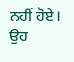ਨਹੀਂ ਹੋਏ। ਉਹ